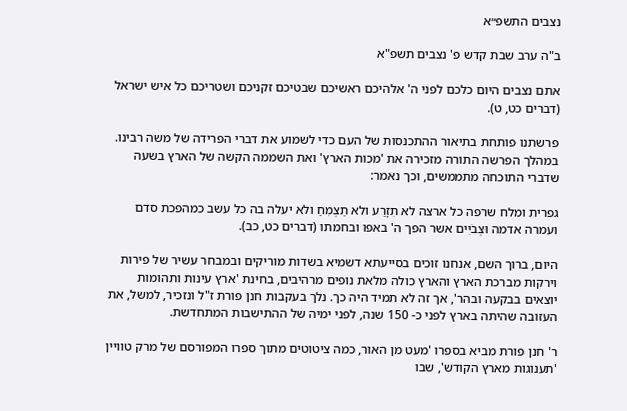נצבים התשפ״א

ב"ה ערב שבת קדש פ' נצבים תשפ"א

אתם נצבים היום כלכם לפני ה' אלהיכם ראשיכם שבטיכם זקניכם ושטריכם כל איש ישראל (דברים כט, ט).

פרשתנו פותחת בתיאור ההתכנסות של העם כדי לשמוע את דברי הפרידה של משה רבינו. במהלך הפרשה התורה מזכירה את 'מכות הארץ' ואת השממה הקשה של הארץ בשעה שדברי התוכחה מתממשים, וכך נאמר:

גפרית ומלח שרפה כל ארצה לא תִזָרַע ולא תַצְמִחַ ולא יעלה בה כל עשב כמהפכת סדם ועמרה אדמה וּצְבֹיִים אשר הפך ה' באפו ובחמתו (דברים כט, כב).

היום, ברוך השם, אנחנו זוכים בסייעתא דשמיא בשדות מוריקים ובמבחר עשיר של פירות וירקות מברכת הארץ והארץ כולה מלאת נופים מרהיבים, בחינת 'ארץ עינות ותהומות יוצאים בבקעה ובהר', אך זה לא תמיד היה כך. נלך בעקבות חנן פורת ז"ל ונזכיר, למשל, את העזובה שהיתה בארץ לפני כ- 150 שנה, לפני ימיה של ההתישבות המתחדשת.

ר' חנן פורת מביא בספרו 'מעט מן האור, כמה ציטוטים מתוך ספרו המפורסם של מרק טוויין 'תענוגות מארץ הקודש', שבו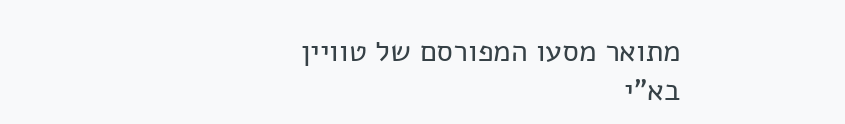מתואר מסעו המפורסם של טוויין בא"י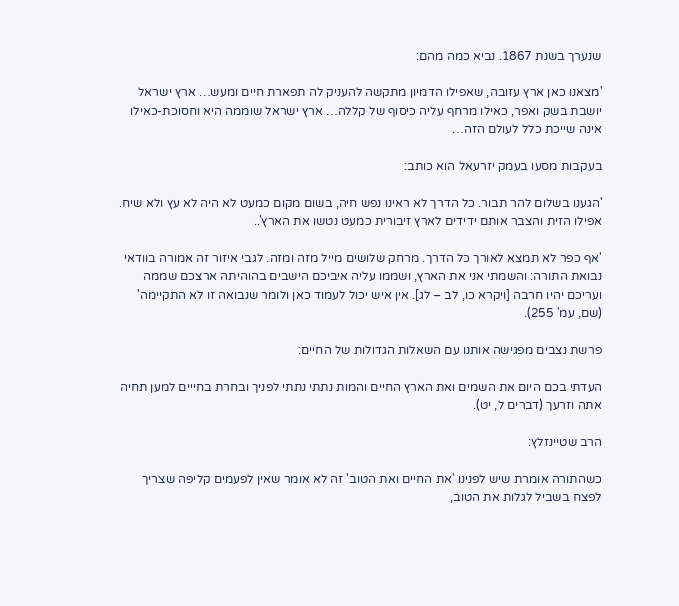שנערך בשנת 1867. נביא כמה מהם:

'מצאנו כאן ארץ עזובה, שאפילו הדמיון מתקשה להעניק לה תפארת חיים ומעש… ארץ ישראל יושבת בשק ואפר, כאילו מרחף עליה כיסוף של קללה… ארץ ישראל שוממה היא וחסוכת-כאילו אינה שייכת כלל לעולם הזה…

בעקבות מסעו בעמק יזרעאל הוא כותב:

'הגענו בשלום להר תבור. כל הדרך לא ראינו נפש חיה, בשום מקום כמעט לא היה לא עץ ולא שיח. אפילו הזית והצבר אותם ידידים לארץ זיבורית כמעט נטשו את הארץ'..

'אף כפר לא תמצא לאורך כל הדרך. מרחק שלושים מייל מזה ומזה. לגבי איזור זה אמורה בוודאי נבואת התורה: והשמתי אני את הארץ, ושממו עליה איביכם הישבים בהוהיתה ארצכם שממה ועריכם יהיו חרבה [ויקרא כו, לב – לג]. אין איש יכול לעמוד כאן ולומר שנבואה זו לא התקיימה' (שם, עמ' 255).

פרשת נצבים מפגישה אותנו עם השאלות הגדולות של החיים:

העדתי בכם היום את השמים ואת הארץ החיים והמות נתתי נתתי לפניך ובחרת בחייים למען תחיה אתה וזרעך (דברים ל, יט).

הרב שטיינזלץ:

כשהתורה אומרת שיש לפנינו 'את החיים ואת הטוב' זה לא אומר שאין לפעמים קליפה שצריך לפצח בשביל לגלות את הטוב,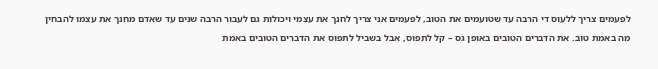לפעמים צריך ללעוס די הרבה עד שטועמים את הטוב, לפעמים אני צריך לחנך את עצמי ויכולות גם לעבור הרבה שנים עד שאדם מחנך את עצמו להבחין מה באמת טוב. את הדברים הטובים באופן גס – קל לתפוס, אבל בשביל לתפוס את הדברים הטובים באמת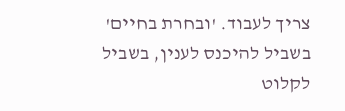צריך לעבוד. 'ובחרת בחיים' בשביל להיכנס לענין, בשביל לקלוט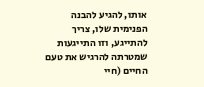אותו, להגיע להבנה הפנימית שלו, צריך להתייגע, וזו התייגעות שמטרתה להרגיש את טעם החיים (חיי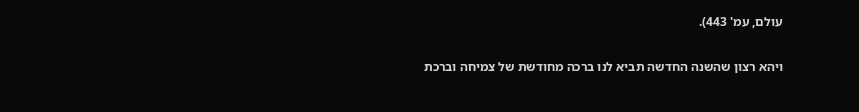עולם, עמ' 443).

ויהא רצון שהשנה החדשה תביא לנו ברכה מחודשת של צמיחה וברכת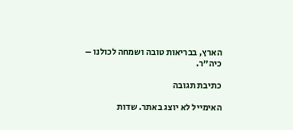הארץ, בבריאות טובה ושמחה לכולנו – כיה"ר.

כתיבת תגובה

האימייל לא יוצג באתר. שדות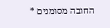החובה מסומנים *